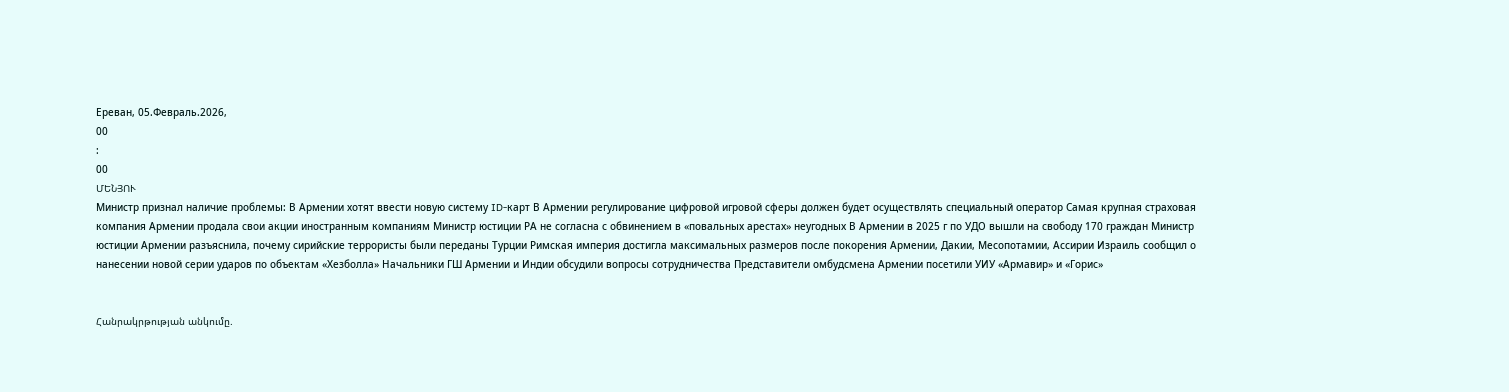Ереван, 05.Февраль.2026,
00
:
00
ՄԵՆՅՈՒ
Министр признал наличие проблемы: В Армении хотят ввести новую систему ID-карт В Армении регулирование цифровой игровой сферы должен будет осуществлять специальный оператор Самая крупная страховая компания Армении продала свои акции иностранным компаниям Министр юстиции РА не согласна с обвинением в «повальных арестах» неугодных В Армении в 2025 г по УДО вышли на свободу 170 граждан Министр юстиции Армении разъяснила, почему сирийские террористы были переданы Турции Римская империя достигла максимальных размеров после покорения Армении, Дакии, Месопотамии, Ассирии Израиль сообщил о нанесении новой серии ударов по объектам «Хезболла» Начальники ГШ Армении и Индии обсудили вопросы сотрудничества Представители омбудсмена Армении посетили УИУ «Армавир» и «Горис»


Հանրակրթության անկումը.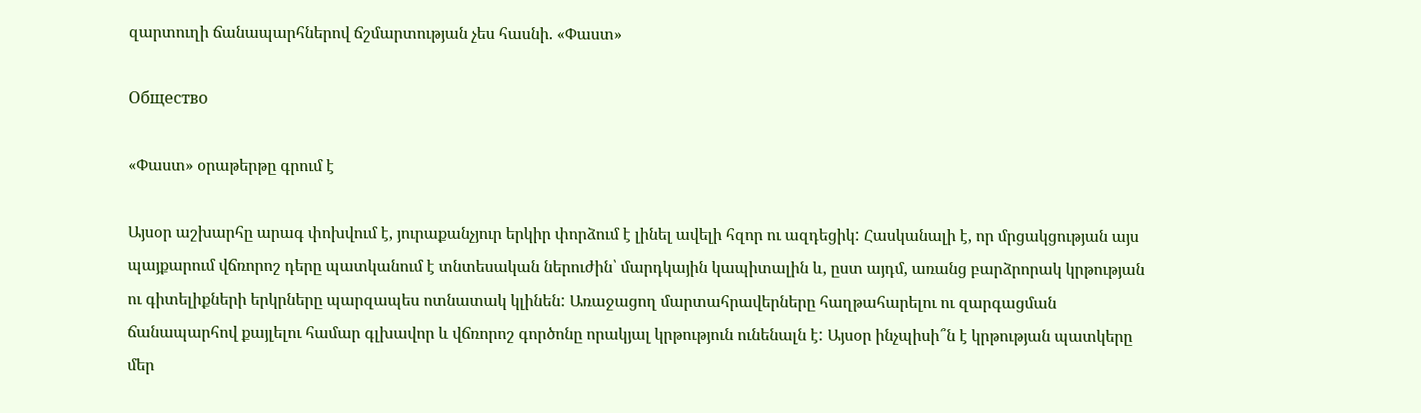զարտուղի ճանապարհներով ճշմարտության չես հասնի. «Փաստ»

Общество

«Փաստ» օրաթերթը գրում է

Այսօր աշխարհը արագ փոխվում է, յուրաքանչյուր երկիր փորձում է լինել ավելի հզոր ու ազդեցիկ: Հասկանալի է, որ մրցակցության այս պայքարում վճռորոշ դերը պատկանում է տնտեսական ներուժին՝ մարդկային կապիտալին և, ըստ այդմ, առանց բարձրորակ կրթության ու գիտելիքների երկրները պարզապես ոտնատակ կլինեն: Առաջացող մարտահրավերները հաղթահարելու ու զարգացման ճանապարհով քայլելու համար գլխավոր և վճռորոշ գործոնը որակյալ կրթություն ունենալն է: Այսօր ինչպիսի՞ն է կրթության պատկերը մեր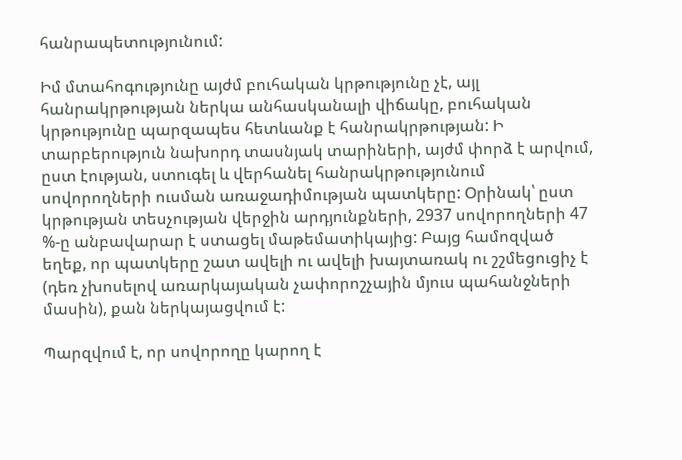հանրապետությունում:

Իմ մտահոգությունը այժմ բուհական կրթությունը չէ, այլ հանրակրթության ներկա անհասկանալի վիճակը, բուհական կրթությունը պարզապես հետևանք է հանրակրթության: Ի տարբերություն նախորդ տասնյակ տարիների, այժմ փորձ է արվում, ըստ էության, ստուգել և վերհանել հանրակրթությունում սովորողների ուսման առաջադիմության պատկերը: Օրինակ՝ ըստ կրթության տեսչության վերջին արդյունքների, 2937 սովորողների 47 %-ը անբավարար է ստացել մաթեմատիկայից: Բայց համոզված եղեք, որ պատկերը շատ ավելի ու ավելի խայտառակ ու շշմեցուցիչ է (դեռ չխոսելով առարկայական չափորոշչային մյուս պահանջների մասին), քան ներկայացվում է:

Պարզվում է, որ սովորողը կարող է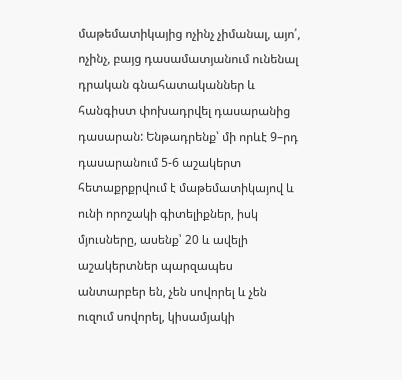մաթեմատիկայից ոչինչ չիմանալ, այո՛, ոչինչ, բայց դասամատյանում ունենալ դրական գնահատականներ և հանգիստ փոխադրվել դասարանից դասարան: Ենթադրենք՝ մի որևէ 9–րդ դասարանում 5-6 աշակերտ հետաքրքրվում է մաթեմատիկայով և ունի որոշակի գիտելիքներ, իսկ մյուսները, ասենք՝ 20 և ավելի աշակերտներ պարզապես անտարբեր են, չեն սովորել և չեն ուզում սովորել, կիսամյակի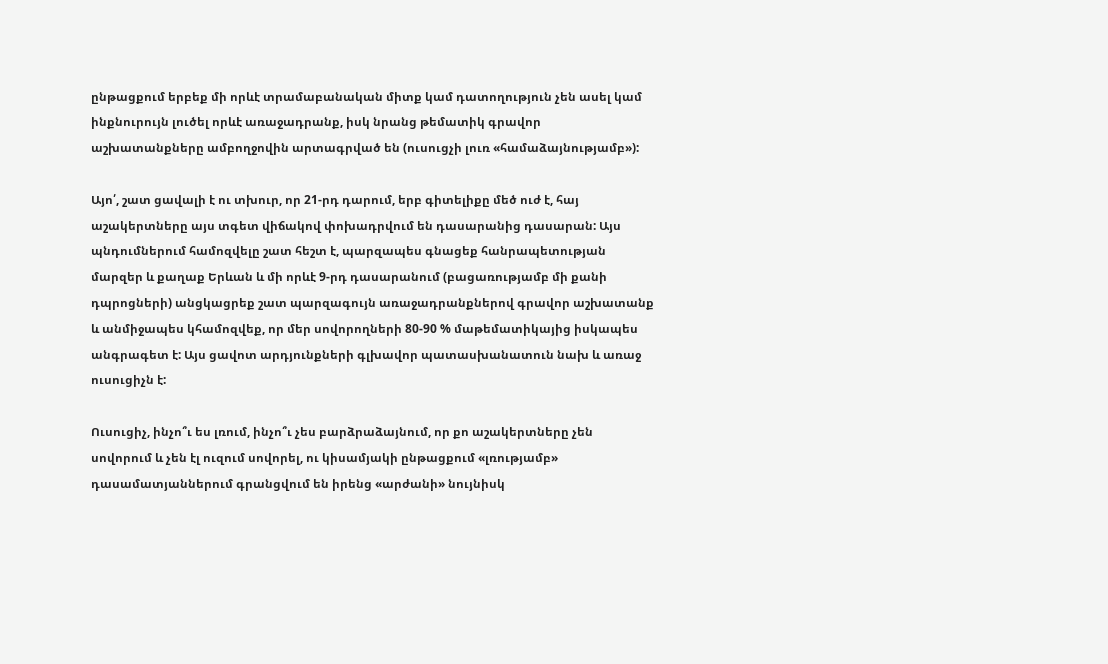ընթացքում երբեք մի որևէ տրամաբանական միտք կամ դատողություն չեն ասել կամ ինքնուրույն լուծել որևէ առաջադրանք, իսկ նրանց թեմատիկ գրավոր աշխատանքները ամբողջովին արտագրված են (ուսուցչի լուռ «համաձայնությամբ»):

Այո՛, շատ ցավալի է ու տխուր, որ 21-րդ դարում, երբ գիտելիքը մեծ ուժ է, հայ աշակերտները այս տգետ վիճակով փոխադրվում են դասարանից դասարան: Այս պնդումներում համոզվելը շատ հեշտ է, պարզապես գնացեք հանրապետության մարզեր և քաղաք Երևան և մի որևէ 9-րդ դասարանում (բացառությամբ մի քանի դպրոցների) անցկացրեք շատ պարզագույն առաջադրանքներով գրավոր աշխատանք և անմիջապես կհամոզվեք, որ մեր սովորողների 80-90 % մաթեմատիկայից իսկապես անգրագետ է: Այս ցավոտ արդյունքների գլխավոր պատասխանատուն նախ և առաջ ուսուցիչն է:

Ուսուցիչ, ինչո՞ւ ես լռում, ինչո՞ւ չես բարձրաձայնում, որ քո աշակերտները չեն սովորում և չեն էլ ուզում սովորել, ու կիսամյակի ընթացքում «լռությամբ» դասամատյաններում գրանցվում են իրենց «արժանի» նույնիսկ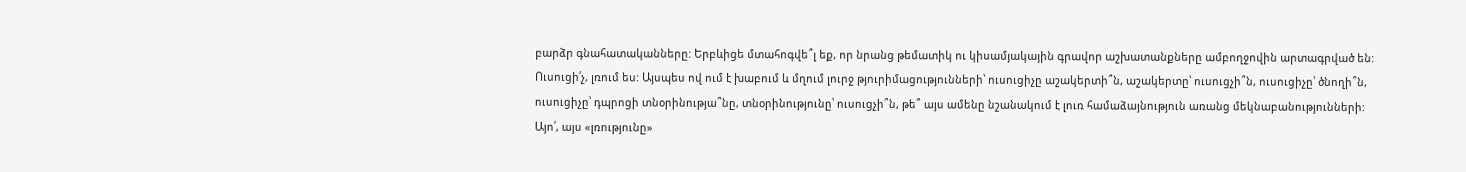բարձր գնահատականները: Երբևիցե մտահոգվե՞լ եք, որ նրանց թեմատիկ ու կիսամյակային գրավոր աշխատանքները ամբողջովին արտագրված են: Ուսուցի՛չ, լռում ես: Այսպես ով ում է խաբում և մղում լուրջ թյուրիմացությունների՝ ուսուցիչը աշակերտի՞ն, աշակերտը՝ ուսուցչի՞ն, ուսուցիչը՝ ծնողի՞ն, ուսուցիչը՝ դպրոցի տնօրինությա՞նը, տնօրինությունը՝ ուսուցչի՞ն, թե՞ այս ամենը նշանակում է լուռ համաձայնություն առանց մեկնաբանությունների: Այո՛, այս «լռությունը»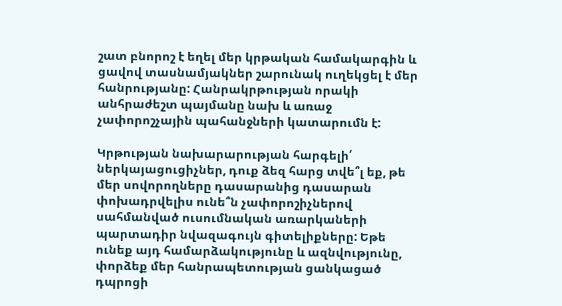շատ բնորոշ է եղել մեր կրթական համակարգին և ցավով տասնամյակներ շարունակ ուղեկցել է մեր հանրությանը: Հանրակրթության որակի անհրաժեշտ պայմանը նախ և առաջ չափորոշչային պահանջների կատարումն է:

Կրթության նախարարության հարգելի՛ ներկայացուցիչներ, դուք ձեզ հարց տվե՞լ եք, թե մեր սովորողները դասարանից դասարան փոխադրվելիս ունե՞ն չափորոշիչներով սահմանված ուսումնական առարկաների պարտադիր նվազագույն գիտելիքները: Եթե ունեք այդ համարձակությունը և ազնվությունը, փորձեք մեր հանրապետության ցանկացած դպրոցի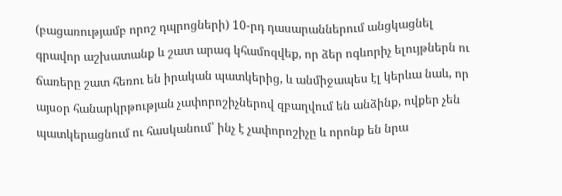(բացառությամբ որոշ դպրոցների) 10-րդ դասարաններում անցկացնել գրավոր աշխատանք և շատ արագ կհամոզվեք, որ ձեր ոգևորիչ ելույթներն ու ճառերը շատ հեռու են իրական պատկերից, և անմիջապես էլ կերևա նաև, որ այսօր հանարկրթության չափորոշիչներով զբաղվում են անձինք, ովքեր չեն պատկերացնում ու հասկանում՝ ինչ է չափորոշիչը և որոնք են նրա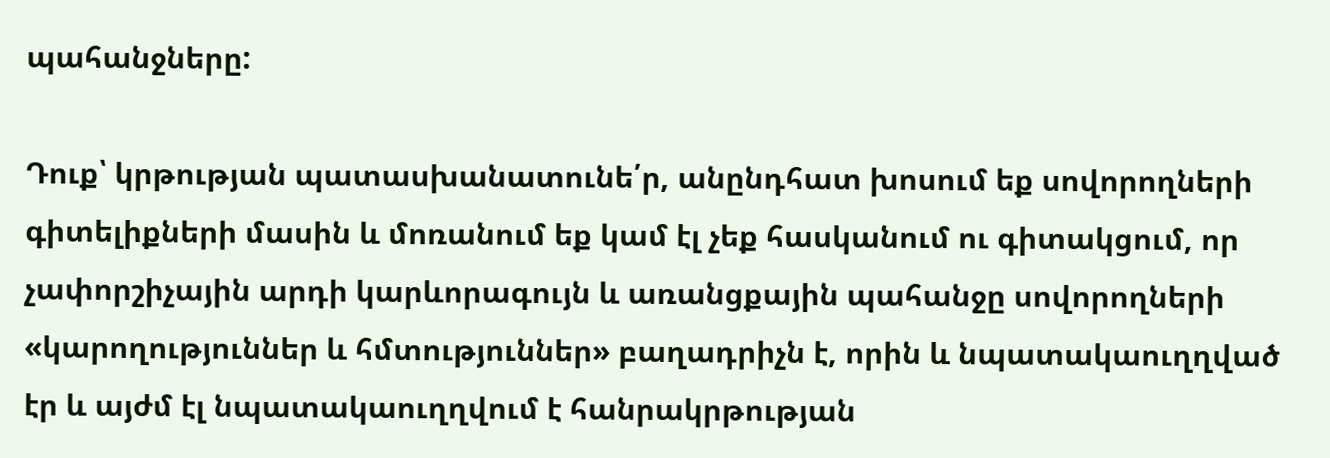պահանջները:

Դուք՝ կրթության պատասխանատունե՛ր, անընդհատ խոսում եք սովորողների գիտելիքների մասին և մոռանում եք կամ էլ չեք հասկանում ու գիտակցում, որ չափորշիչային արդի կարևորագույն և առանցքային պահանջը սովորողների «կարողություններ և հմտություններ» բաղադրիչն է, որին և նպատակաուղղված էր և այժմ էլ նպատակաուղղվում է հանրակրթության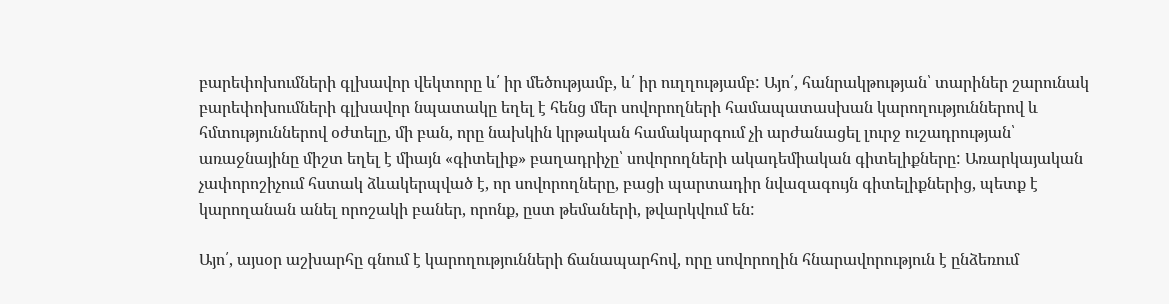բարեփոխումների գլխավոր վեկտորը և՛ իր մեծությամբ, և՛ իր ուղղությամբ: Այո՛, հանրակթության՝ տարիներ շարունակ բարեփոխումների գլխավոր նպատակը եղել է հենց մեր սովորողների համապատասխան կարողություններով և հմտություններով օժտելը, մի բան, որը նախկին կրթական համակարգում չի արժանացել լուրջ ուշադրության՝ առաջնայինը միշտ եղել է միայն «գիտելիք» բաղադրիչը՝ սովորողների ակադեմիական գիտելիքները: Առարկայական չափորոշիչում հստակ ձևակերպված է, որ սովորողները, բացի պարտադիր նվազագույն գիտելիքներից, պետք է կարողանան անել որոշակի բաներ, որոնք, ըստ թեմաների, թվարկվում են:

Այո՛, այսօր աշխարհը գնում է կարողությունների ճանապարհով, որը սովորողին հնարավորություն է ընձեռում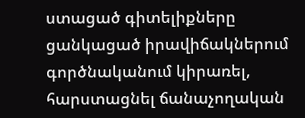ստացած գիտելիքները ցանկացած իրավիճակներում գործնականում կիրառել, հարստացնել ճանաչողական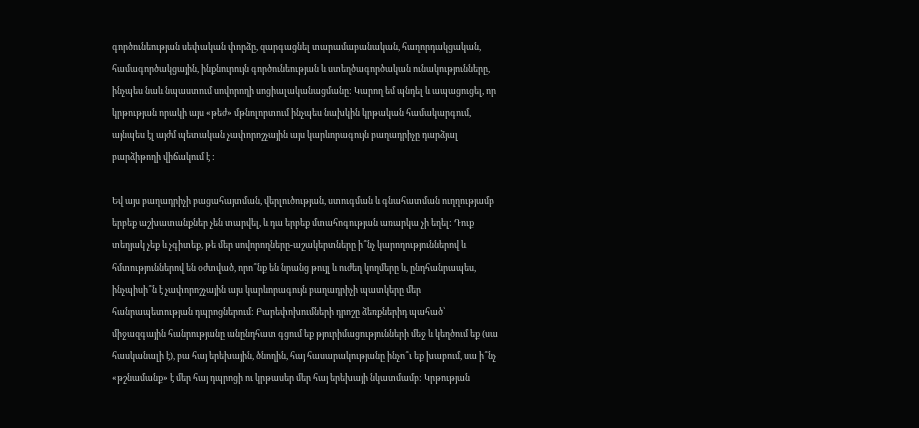գործունեության սեփական փորձը, զարգացնել տարամաբանական, հաղորդակցական, համագործակցային, ինքնուրույն գործունեության և ստեղծագործական ունակությունները, ինչպես նաև նպաստում սովորողի սոցիալականացմանը: Կարող եմ պնդել և ապացուցել, որ կրթության որակի այս «թեժ» մթնոլորտում ինչպես նախկին կրթական համակարգում, այնպես էլ այժմ պետական չափորոշչային այս կարևորագույն բաղադրիչը դարձյալ բարձիթողի վիճակում է :

Եվ այս բաղադրիչի բացահայտման, վերլուծության, ստուգման և գնահատման ուղղությամբ երբեք աշխատանքներ չեն տարվել, և դա երբեք մտահոգության առարկա չի եղել: Դուք տեղյակ չեք և չգիտեք, թե մեր սովորողները-աշակերտները ի՞նչ կարողություններով և հմտություններով են օժտված, որո՞նք են նրանց թույլ և ուժեղ կողմերը և, ընդհանրապես, ինչպիսի՞ն է չափորոշչային այս կարևորագույն բաղադրիչի պատկերը մեր հանրապետության դպրոցներում: Բարեփոխումների դրոշը ձեռքներիդ պահած՝ միջազգային հանրությանը անընդհատ գցում եք թյուրիմացությունների մեջ և կեղծում եք (սա հասկանալի է), բա հայ երեխային, ծնողին, հայ հասարակությանը ինչո՞ւ եք խաբում, սա ի՞նչ «թշնամանք» է մեր հայ դպրոցի ու կրթասեր մեր հայ երեխայի նկատմամբ: Կրթության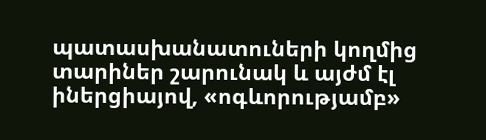պատասխանատուների կողմից տարիներ շարունակ և այժմ էլ իներցիայով, «ոգևորությամբ»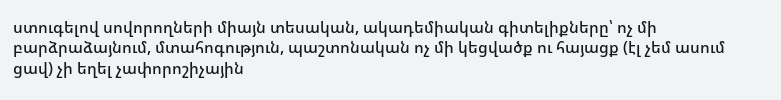ստուգելով սովորողների միայն տեսական, ակադեմիական գիտելիքները՝ ոչ մի բարձրաձայնում, մտահոգություն, պաշտոնական ոչ մի կեցվածք ու հայացք (էլ չեմ ասում ցավ) չի եղել չափորոշիչային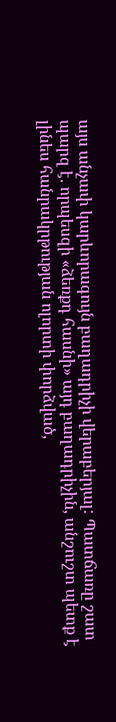այս անչափ կարևորագույն բաղադրիչի վերաբերյալ: Պատճառը շատ պարզ է. որպեսզի «ձեռքդ հասնի» այդ բաղադրիչին, անշուշտ պետք է լինես հանրակրթության ոլորտի փորձված,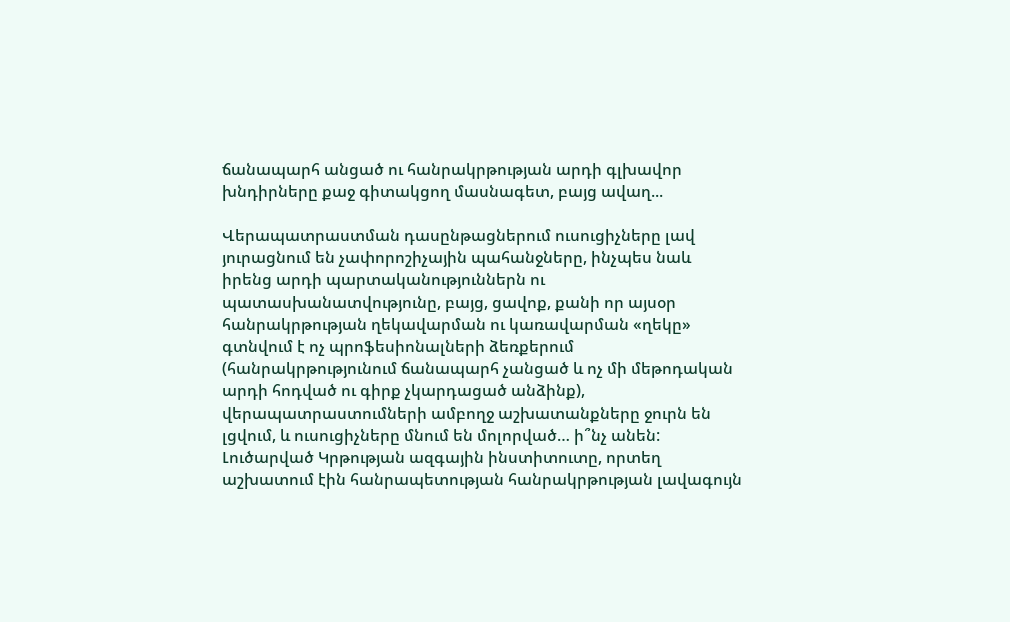ճանապարհ անցած ու հանրակրթության արդի գլխավոր խնդիրները քաջ գիտակցող մասնագետ, բայց ավաղ...

Վերապատրաստման դասընթացներում ուսուցիչները լավ յուրացնում են չափորոշիչային պահանջները, ինչպես նաև իրենց արդի պարտականություններն ու պատասխանատվությունը, բայց, ցավոք, քանի որ այսօր հանրակրթության ղեկավարման ու կառավարման «ղեկը» գտնվում է ոչ պրոֆեսիոնալների ձեռքերում (հանրակրթությունում ճանապարհ չանցած և ոչ մի մեթոդական արդի հոդված ու գիրք չկարդացած անձինք), վերապատրաստումների ամբողջ աշխատանքները ջուրն են լցվում, և ուսուցիչները մնում են մոլորված… ի՞նչ անեն: Լուծարված Կրթության ազգային ինստիտուտը, որտեղ աշխատում էին հանրապետության հանրակրթության լավագույն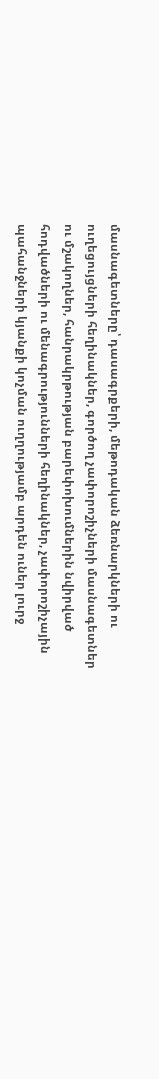մասնագետները՝ դասագրքերի, մեթոդական ձեռնարկների ու ուղեցույցների հեղինակներ, գործող չափորոշիչների մասնագետներ ու մշակողներ, հանրակրթության բարեփոխումներին նվիրված հոդվածների ու մենագրությունների հեղինակներ, չափորոշիչային պահանջների կյանքի կոչման ուղղությամբ արդեն ուներ լուրջ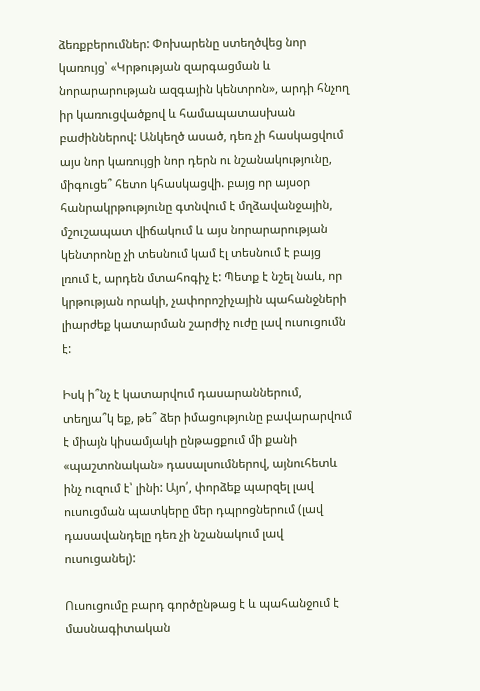ձեռքբերումներ: Փոխարենը ստեղծվեց նոր կառույց՝ «Կրթության զարգացման և նորարարության ազգային կենտրոն», արդի հնչող իր կառուցվածքով և համապատասխան բաժիններով: Անկեղծ ասած, դեռ չի հասկացվում այս նոր կառույցի նոր դերն ու նշանակությունը, միգուցե՞ հետո կհասկացվի. բայց որ այսօր հանրակրթությունը գտնվում է մղձավանջային, մշուշապատ վիճակում և այս նորարարության կենտրոնը չի տեսնում կամ էլ տեսնում է բայց լռում է, արդեն մտահոգիչ է: Պետք է նշել նաև, որ կրթության որակի, չափորոշիչային պահանջների լիարժեք կատարման շարժիչ ուժը լավ ուսուցումն է:

Իսկ ի՞նչ է կատարվում դասարաններում, տեղյա՞կ եք, թե՞ ձեր իմացությունը բավարարվում է միայն կիսամյակի ընթացքում մի քանի «պաշտոնական» դասալսումներով, այնուհետև ինչ ուզում է՝ լինի: Այո՛, փորձեք պարզել լավ ուսուցման պատկերը մեր դպրոցներում (լավ դասավանդելը դեռ չի նշանակում լավ ուսուցանել):

Ուսուցումը բարդ գործընթաց է և պահանջում է մասնագիտական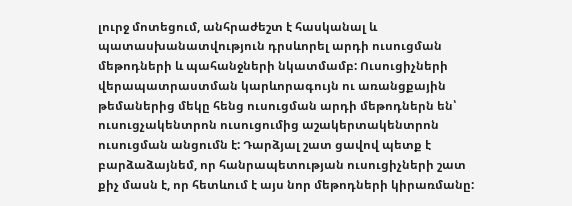լուրջ մոտեցում, անհրաժեշտ է հասկանալ և պատասխանատվություն դրսևորել արդի ուսուցման մեթոդների և պահանջների նկատմամբ: Ուսուցիչների վերապատրաստման կարևորագույն ու առանցքային թեմաներից մեկը հենց ուսուցման արդի մեթոդներն են՝ ուսուցչակենտրոն ուսուցումից աշակերտակենտրոն ուսուցման անցումն է: Դարձյալ շատ ցավով պետք է բարձաձայնեմ, որ հանրապետության ուսուցիչների շատ քիչ մասն է, որ հետևում է այս նոր մեթոդների կիրառմանը: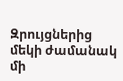Զրույցներից մեկի ժամանակ մի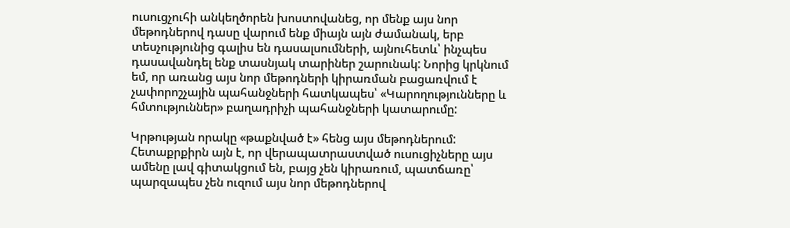ուսուցչուհի անկեղծորեն խոստովանեց, որ մենք այս նոր մեթոդներով դասը վարում ենք միայն այն ժամանակ, երբ տեսչությունից գալիս են դասալսումների, այնուհետև՝ ինչպես դասավանդել ենք տասնյակ տարիներ շարունակ: Նորից կրկնում եմ, որ առանց այս նոր մեթոդների կիրառման բացառվում է չափորոշչային պահանջների հատկապես՝ «Կարողությունները և հմտություններ» բաղադրիչի պահանջների կատարումը:

Կրթության որակը «թաքնված է» հենց այս մեթոդներում: Հետաքրքիրն այն է, որ վերապատրաստված ուսուցիչները այս ամենը լավ գիտակցում են, բայց չեն կիրառում, պատճառը՝ պարզապես չեն ուզում այս նոր մեթոդներով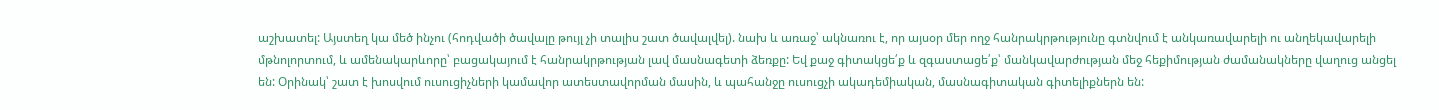աշխատել: Այստեղ կա մեծ ինչու (հոդվածի ծավալը թույլ չի տալիս շատ ծավալվել). նախ և առաջ՝ ակնառու է, որ այսօր մեր ողջ հանրակրթությունը գտնվում է անկառավարելի ու անղեկավարելի մթնոլորտում, և ամենակարևորը՝ բացակայում է հանրակրթության լավ մասնագետի ձեռքը: Եվ քաջ գիտակցե՛ք և զգաստացե՛ք՝ մանկավարժության մեջ հեքիմության ժամանակները վաղուց անցել են: Օրինակ՝ շատ է խոսվում ուսուցիչների կամավոր ատեստավորման մասին, և պահանջը ուսուցչի ակադեմիական, մասնագիտական գիտելիքներն են: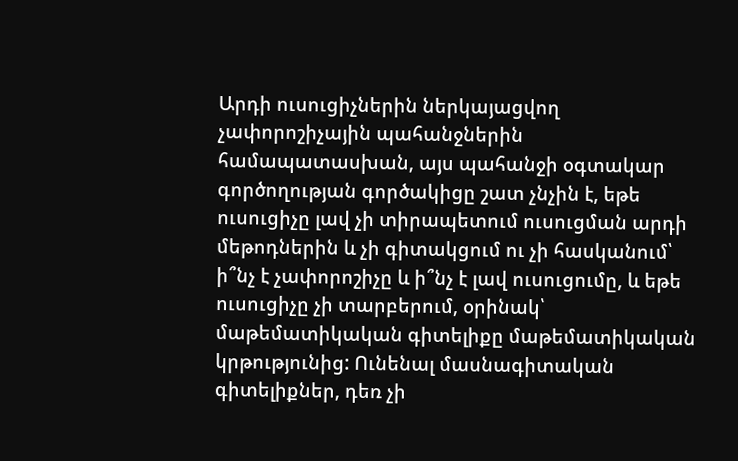Արդի ուսուցիչներին ներկայացվող չափորոշիչային պահանջներին համապատասխան, այս պահանջի օգտակար գործողության գործակիցը շատ չնչին է, եթե ուսուցիչը լավ չի տիրապետում ուսուցման արդի մեթոդներին և չի գիտակցում ու չի հասկանում՝ ի՞նչ է չափորոշիչը և ի՞նչ է լավ ուսուցումը, և եթե ուսուցիչը չի տարբերում, օրինակ՝ մաթեմատիկական գիտելիքը մաթեմատիկական կրթությունից: Ունենալ մասնագիտական գիտելիքներ, դեռ չի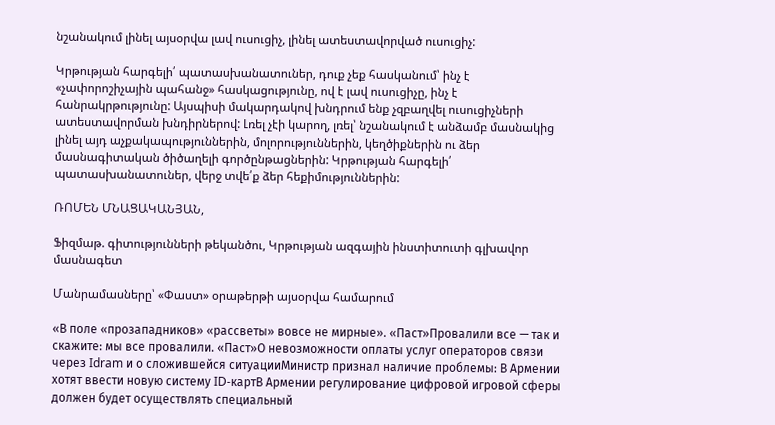նշանակում լինել այսօրվա լավ ուսուցիչ, լինել ատեստավորված ուսուցիչ:

Կրթության հարգելի՛ պատասխանատուներ, դուք չեք հասկանում՝ ինչ է «չափորոշիչային պահանջ» հասկացությունը, ով է լավ ուսուցիչը, ինչ է հանրակրթությունը: Այսպիսի մակարդակով խնդրում ենք չզբաղվել ուսուցիչների ատեստավորման խնդիրներով: Լռել չէի կարող, լռել՝ նշանակում է անձամբ մասնակից լինել այդ աչքակապություններին, մոլորություններին, կեղծիքներին ու ձեր մասնագիտական ծիծաղելի գործընթացներին: Կրթության հարգելի՛ պատասխանատուներ, վերջ տվե՛ք ձեր հեքիմություններին:

ՌՈՄԵՆ ՄՆԱՑԱԿԱՆՅԱՆ,

Ֆիզմաթ. գիտությունների թեկանծու, Կրթության ազգային ինստիտուտի գլխավոր մասնագետ

Մանրամասները՝ «Փաստ» օրաթերթի այսօրվա համարում

«В поле «прозападников» «рассветы» вовсе не мирные». «Паст»Провалили все — так и скажите: мы все провалили. «Паст»О невозможности оплаты услуг операторов связи через Idram и о сложившейся ситуацииМинистр признал наличие проблемы: В Армении хотят ввести новую систему ID-картВ Армении регулирование цифровой игровой сферы должен будет осуществлять специальный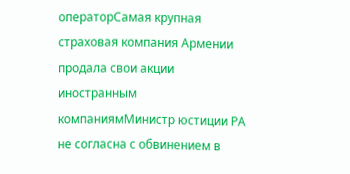операторСамая крупная страховая компания Армении продала свои акции иностранным компаниямМинистр юстиции РА не согласна с обвинением в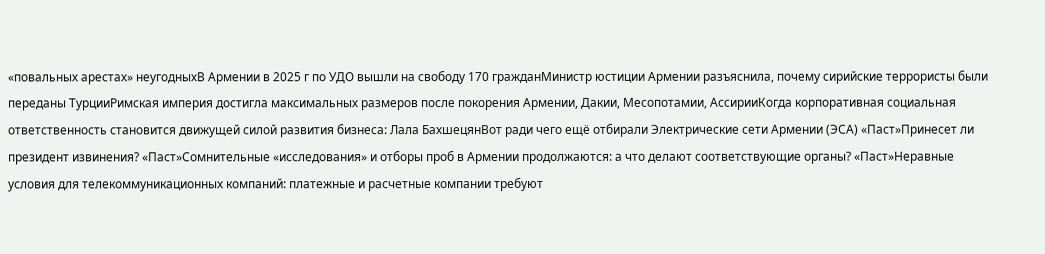«повальных арестах» неугодныхВ Армении в 2025 г по УДО вышли на свободу 170 гражданМинистр юстиции Армении разъяснила, почему сирийские террористы были переданы ТурцииРимская империя достигла максимальных размеров после покорения Армении, Дакии, Месопотамии, АссирииКогда корпоративная социальная ответственность становится движущей силой развития бизнеса: Лала БахшецянВот ради чего ещё отбирали Электрические сети Армении (ЭСА) «Паст»Принесет ли президент извинения? «Паст»Сомнительные «исследования» и отборы проб в Армении продолжаются: а что делают соответствующие органы? «Паст»Неравные условия для телекоммуникационных компаний: платежные и расчетные компании требуют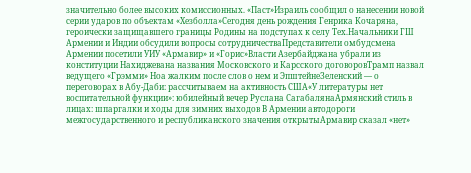значительно более высоких комиссионных. «Паст»Израиль сообщил о нанесении новой серии ударов по объектам «Хезболла»Сегодня день рождения Генрика Кочаряна, героически защищавшего границы Родины на подступах к селу Тех.Начальники ГШ Армении и Индии обсудили вопросы сотрудничестваПредставители омбудсмена Армении посетили УИУ «Армавир» и «Горис»Власти Азербайджана убрали из конституции Нахиджевана названия Московского и Карсского договоровТрамп назвал ведущего «Грэмми» Ноа жалким после слов о нем и ЭпштейнеЗеленский — о переговорах в Абу-Даби: рассчитываем на активность США«У литературы нет воспитательной функции»: юбилейный вечер Руслана СагабалянаАрмянский стиль в лицах: шпаргалки и ходы для зимних выходов В Армении автодороги межгосударственного и республиканского значения открытыАрмавир сказал «нет»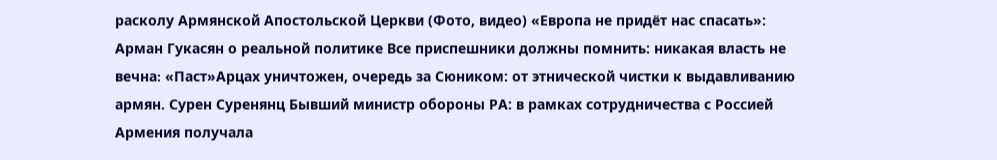расколу Армянской Апостольской Церкви (Фото, видео) «Европа не придёт нас спасать»: Арман Гукасян о реальной политике Все приспешники должны помнить: никакая власть не вечна։ «Паст»Арцах уничтожен, очередь за Сюником: от этнической чистки к выдавливанию армян. Сурен Суренянц Бывший министр обороны РА: в рамках сотрудничества с Россией Армения получала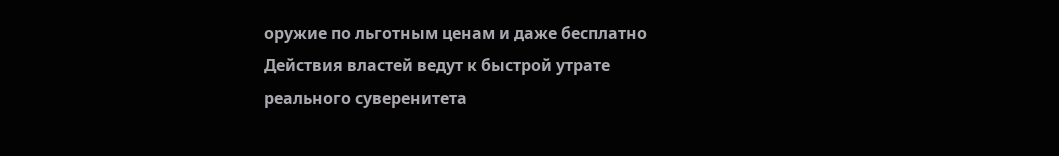оружие по льготным ценам и даже бесплатно Действия властей ведут к быстрой утрате реального суверенитета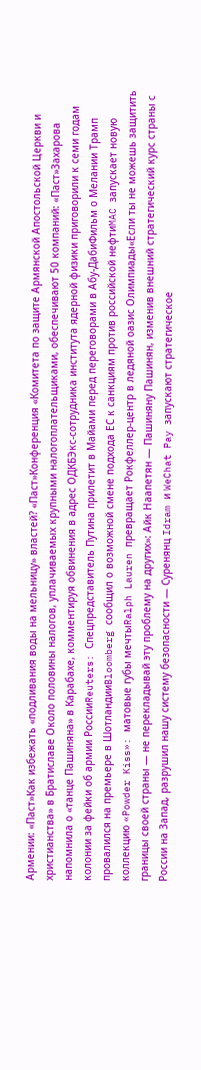Армении: «Паст»Как избежать «подливания воды на мельницу» властей? «Паст»Конференция «Комитета по защите Армянской Апостольской Церкви и христианства» в Братиславе Около половины налогов, уплачиваемых крупными налогоплательщиками, обеспечивают 50 компаний: «Паст»Захарова напомнила о «танце Пашиняна» в Карабахе, комментируя обвинения в адрес ОДКБЭкс-сотрудника института ядерной физики приговорили к семи годам колонии за фейки об армии РоссииReuters: Спецпредставитель Путина прилетит в Майами перед переговорами в Абу-ДабиФильм о Мелании Трамп провалился на премьере в ШотландииBloomberg сообщил о возможной смене подхода ЕС к санкциям против российской нефтиMAC запускает новую коллекцию «Powder Kiss»: матовые губы мечтыRalph Lauren превращает Рокфеллер-центр в ледяной оазис Олимпиады«Если ты не можешь защитить границы своей страны — не перекладывай эту проблему на других»: Айк Наапетян — Пашиняну Пашинян, изменив внешний стратегический курс страны с России на Запад, разрушил нашу систему безопасности — Суренянц Idram и WeChat Pay запускают стратегическое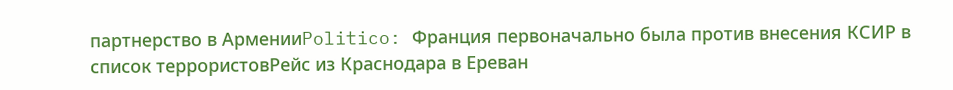партнерство в АрменииPolitico: Франция первоначально была против внесения КСИР в список террористовРейс из Краснодара в Ереван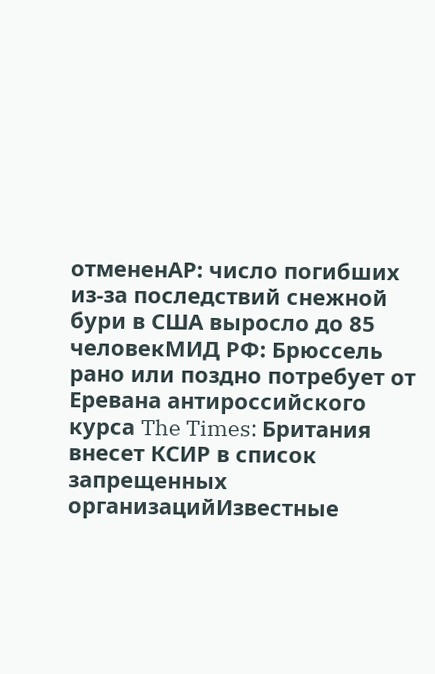отмененAP: число погибших из-за последствий снежной бури в США выросло до 85 человекМИД РФ: Брюссель рано или поздно потребует от Еревана антироссийского курса The Times: Британия внесет КСИР в список запрещенных организацийИзвестные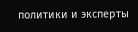политики и эксперты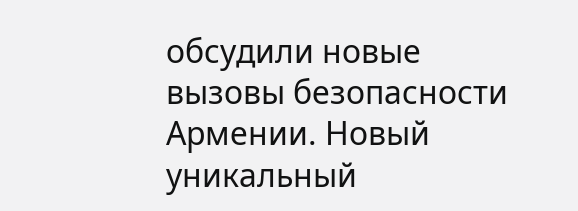обсудили новые вызовы безопасности Армении. Новый уникальный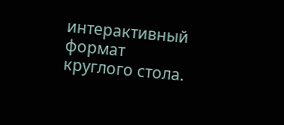интерактивный формат круглого стола.